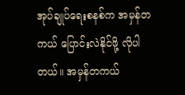အုပ်ချုပ်ရေးစနစ်က အမှန်တကယ် ပြောင်းလဲနိုင်ဖို့ လိုပါတယ်။ အမှန်တကယ်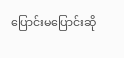ပြောင်းမပြောင်းဆို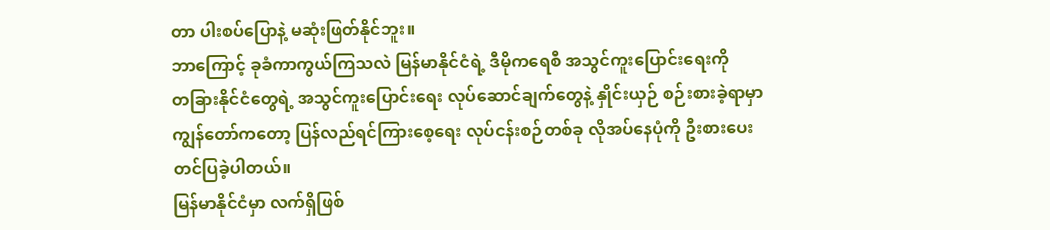တာ ပါးစပ်ပြောနဲ့ မဆုံးဖြတ်နိုင်ဘူး။
ဘာကြောင့် ခုခံကာကွယ်ကြသလဲ မြန်မာနိုင်ငံရဲ့ ဒီမိုကရေစီ အသွင်ကူးပြောင်းရေးကို
တခြားနိုင်ငံတွေရဲ့ အသွင်ကူးပြောင်းရေး လုပ်ဆောင်ချက်တွေနဲ့ နှိုင်းယှဉ် စဉ်းစားခဲ့ရာမှာ
ကျွန်တော်ကတော့ ပြန်လည်ရင်ကြားစေ့ရေး လုပ်ငန်းစဉ်တစ်ခု လိုအပ်နေပုံကို ဦးစားပေး
တင်ပြခဲ့ပါတယ်။
မြန်မာနိုင်ငံမှာ လက်ရှိဖြစ်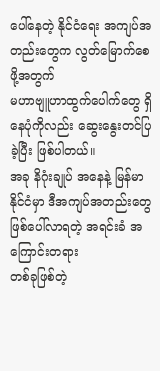ပေါ်နေတဲ့ နိုင်ငံရေး အကျပ်အတည်းတွေက လွတ်မြောက်စေဖို့အတွက်
မဟာဗျူဟာထွက်ပေါက်တွေ ရှိနေပုံကိုလည်း ဆွေးနွေးတင်ပြခဲ့ပြီး ဖြစ်ပါတယ်။
အခု နိဂုံးချုပ် အနေနဲ့ မြန်မာနိုင်ငံမှာ ဒီအကျပ်အတည်းတွေ ဖြစ်ပေါ်လာရတဲ့ အရင်းခံ အကြောင်းတရား
တစ်ခုဖြစ်တဲ့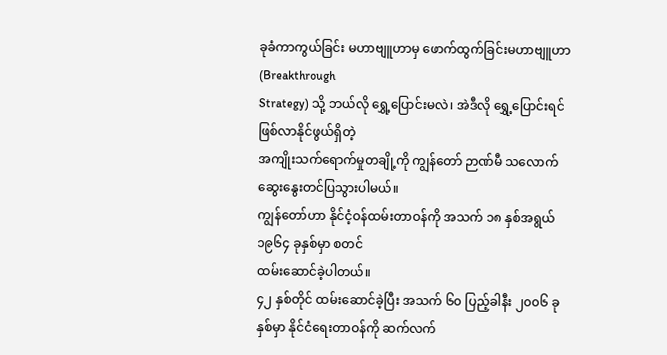ခုခံကာကွယ်ခြင်း မဟာဗျူဟာမှ ဖောက်ထွက်ခြင်းမဟာဗျူဟာ (Breakthrough
Strategy) သို့ ဘယ်လို ရွှေ့ပြောင်းမလဲ၊ အဲဒီလို ရွှေ့ပြောင်းရင် ဖြစ်လာနိုင်ဖွယ်ရှိတဲ့
အကျိုးသက်ရောက်မှုတချို့ကို ကျွန်တော် ဉာဏ်မီ သလောက် ဆွေးနွေးတင်ပြသွားပါမယ်။
ကျွန်တော်ဟာ နိုင်ငံ့ဝန်ထမ်းတာဝန်ကို အသက် ၁၈ နှစ်အရွယ် ၁၉၆၄ ခုနှစ်မှာ စတင်
ထမ်းဆောင်ခဲ့ပါတယ်။
၄၂ နှစ်တိုင် ထမ်းဆောင်ခဲ့ပြီး အသက် ၆၀ ပြည့်ခါနီး ၂၀၀၆ ခုနှစ်မှာ နိုင်ငံရေးတာဝန်ကို ဆက်လက်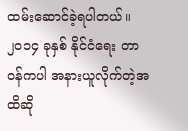ထမ်းဆောင်ခဲ့ရပါတယ်။
၂၀၁၄ ခုနှစ် နိုင်ငံရေး တာဝန်ကပါ အနားယူလိုက်တဲ့အထိဆို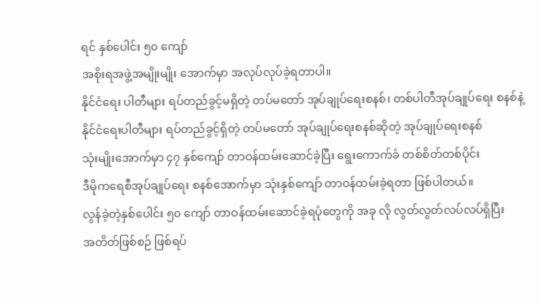ရင် နှစ်ပေါင်း ၅၀ ကျော်
အစိုးရအဖွဲ့အမျိုးမျိုး အောက်မှာ အလုပ်လုပ်ခဲ့ရတာပါ။
နိုင်ငံရေး ပါတီများ ရပ်တည်ခွင့်မရှိတဲ့ တပ်မတော် အုပ်ချုပ်ရေးစနစ်၊ တစ်ပါတီအုပ်ချုပ်ရေး စနစ်နဲ့
နိုင်ငံရေးပါတီများ ရပ်တည်ခွင့်ရှိတဲ့ တပ်မတော် အုပ်ချုပ်ရေးစနစ်ဆိုတဲ့ အုပ်ချုပ်ရေးစနစ်
သုံးမျိုးအောက်မှာ ၄၇ နှစ်ကျော် တာဝန်ထမ်းဆောင်ခဲ့ပြီး ရွေးကောက်ခံ တစ်စိတ်တစ်ပိုင်း
ဒီမိုကရေစီအုပ်ချုပ်ရေး စနစ်အောက်မှာ သုံးနှစ်ကျော် တာဝန်ထမ်းခဲ့ရတာ ဖြစ်ပါတယ်။
လွန်ခဲ့တဲ့နှစ်ပေါင်း ၅၀ ကျော် တာဝန်ထမ်းဆောင်ခဲ့ရပုံတွေကို အခု လို လွတ်လွတ်လပ်လပ်ရှိပြီး
အတိတ်ဖြစ်စဉ် ဖြစ်ရပ်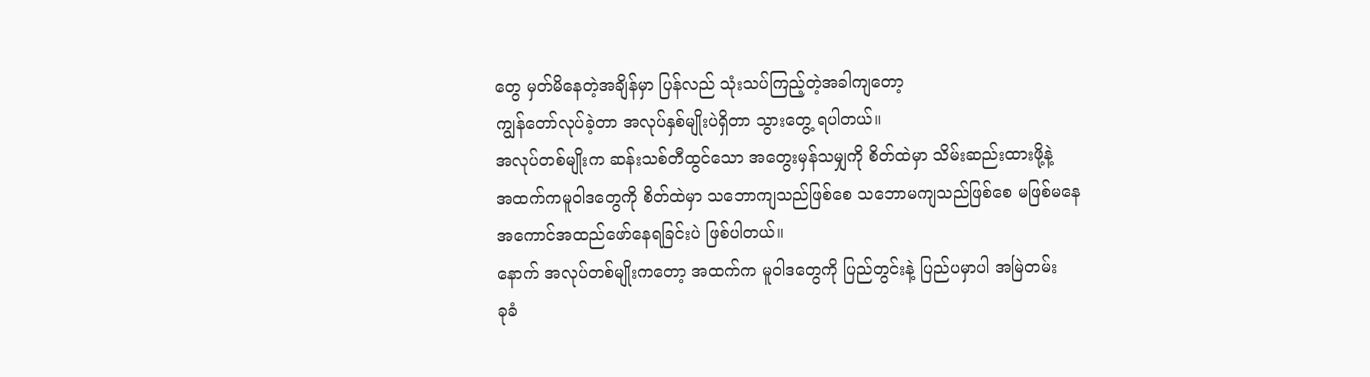တွေ မှတ်မိနေတဲ့အချိန်မှာ ပြန်လည် သုံးသပ်ကြည့်တဲ့အခါကျတော့
ကျွန်တော်လုပ်ခဲ့တာ အလုပ်နှစ်မျိုးပဲရှိတာ သွားတွေ့ ရပါတယ်။
အလုပ်တစ်မျိုးက ဆန်းသစ်တီထွင်သော အတွေးမှန်သမျှကို စိတ်ထဲမှာ သိမ်းဆည်းထားဖို့နဲ့
အထက်ကမူဝါဒတွေကို စိတ်ထဲမှာ သဘောကျသည်ဖြစ်စေ သဘောမကျသည်ဖြစ်စေ မဖြစ်မနေ
အကောင်အထည်ဖော်နေရခြင်းပဲ ဖြစ်ပါတယ်။
နောက် အလုပ်တစ်မျိုးကတော့ အထက်က မူဝါဒတွေကို ပြည်တွင်းနဲ့ ပြည်ပမှာပါ အမြဲတမ်း
ခုခံ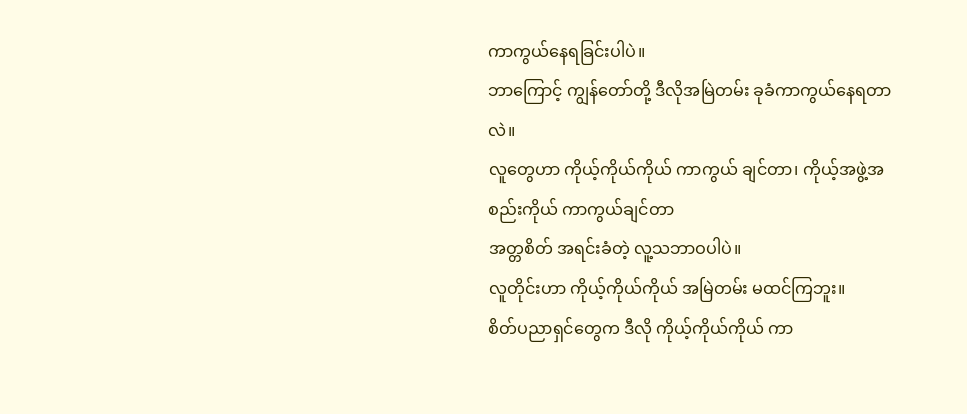ကာကွယ်နေရခြင်းပါပဲ။
ဘာကြောင့် ကျွန်တော်တို့ ဒီလိုအမြဲတမ်း ခုခံကာကွယ်နေရတာလဲ။
လူတွေဟာ ကိုယ့်ကိုယ်ကိုယ် ကာကွယ် ချင်တာ၊ ကိုယ့်အဖွဲ့အစည်းကိုယ် ကာကွယ်ချင်တာ
အတ္တစိတ် အရင်းခံတဲ့ လူ့သဘာဝပါပဲ။
လူတိုင်းဟာ ကိုယ့်ကိုယ်ကိုယ် အမြဲတမ်း မထင်ကြဘူး။
စိတ်ပညာရှင်တွေက ဒီလို ကိုယ့်ကိုယ်ကိုယ် ကာ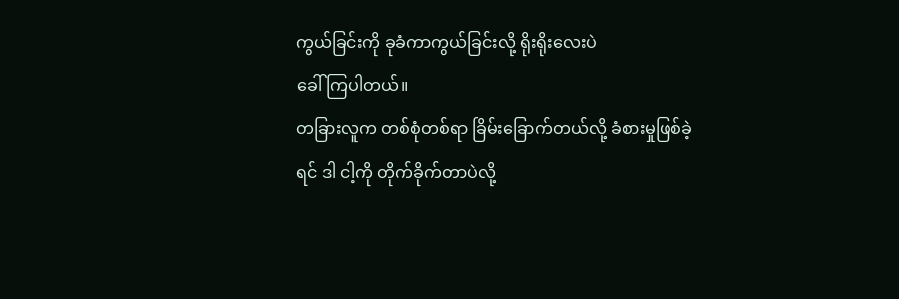ကွယ်ခြင်းကို ခုခံကာကွယ်ခြင်းလို့ ရိုးရိုးလေးပဲ
ခေါ်ကြပါတယ်။
တခြားလူက တစ်စုံတစ်ရာ ခြိမ်းခြောက်တယ်လို့ ခံစားမှုဖြစ်ခဲ့ရင် ဒါ ငါ့ကို တိုက်ခိုက်တာပဲလို့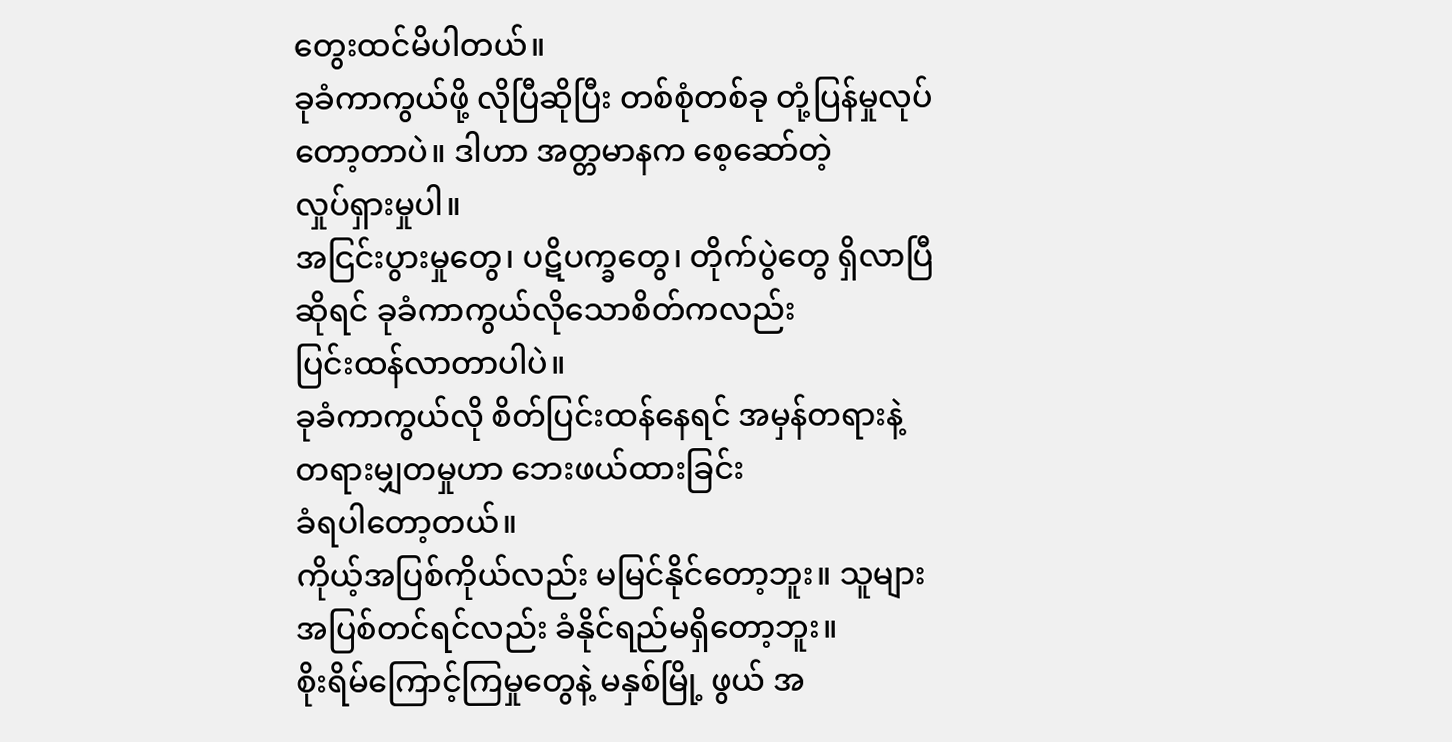တွေးထင်မိပါတယ်။
ခုခံကာကွယ်ဖို့ လိုပြီဆိုပြီး တစ်စုံတစ်ခု တုံ့ပြန်မှုလုပ်တော့တာပဲ။ ဒါဟာ အတ္တမာနက စေ့ဆော်တဲ့
လှုပ်ရှားမှုပါ။
အငြင်းပွားမှုတွေ၊ ပဋိပက္ခတွေ၊ တိုက်ပွဲတွေ ရှိလာပြီဆိုရင် ခုခံကာကွယ်လိုသောစိတ်ကလည်း
ပြင်းထန်လာတာပါပဲ။
ခုခံကာကွယ်လို စိတ်ပြင်းထန်နေရင် အမှန်တရားနဲ့ တရားမျှတမှုဟာ ဘေးဖယ်ထားခြင်း
ခံရပါတော့တယ်။
ကိုယ့်အပြစ်ကိုယ်လည်း မမြင်နိုင်တော့ဘူး။ သူများအပြစ်တင်ရင်လည်း ခံနိုင်ရည်မရှိတော့ဘူး။
စိုးရိမ်ကြောင့်ကြမှုတွေနဲ့ မနှစ်မြို့ ဖွယ် အ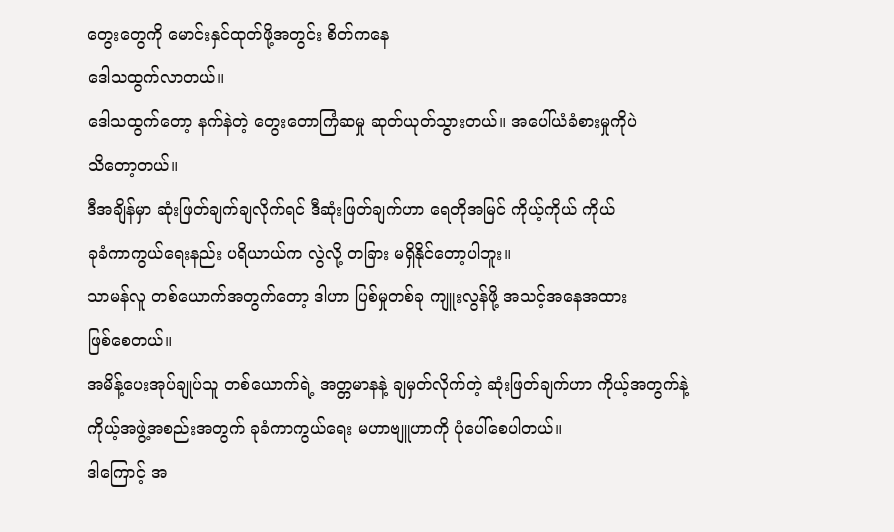တွေးတွေကို မောင်းနှင်ထုတ်ဖို့အတွင်း စိတ်ကနေ
ဒေါသထွက်လာတယ်။
ဒေါသထွက်တော့ နက်နဲတဲ့ တွေးတောကြံဆမှု ဆုတ်ယုတ်သွားတယ်။ အပေါ်ယံခံစားမှုကိုပဲ
သိတော့တယ်။
ဒီအချိန်မှာ ဆုံးဖြတ်ချက်ချလိုက်ရင် ဒီဆုံးဖြတ်ချက်ဟာ ရေတိုအမြင် ကိုယ့်ကိုယ် ကိုယ်
ခုခံကာကွယ်ရေးနည်း ပရိယာယ်က လွဲလို့ တခြား မရှိနိုင်တော့ပါဘူး။
သာမန်လူ တစ်ယောက်အတွက်တော့ ဒါဟာ ပြစ်မှုတစ်ခု ကျူးလွန်ဖို့ အသင့်အနေအထား
ဖြစ်စေတယ်။
အမိန့်ပေးအုပ်ချုပ်သူ တစ်ယောက်ရဲ့ အတ္တမာနနဲ့ ချမှတ်လိုက်တဲ့ ဆုံးဖြတ်ချက်ဟာ ကိုယ့်အတွက်နဲ့
ကိုယ့်အဖွဲ့အစည်းအတွက် ခုခံကာကွယ်ရေး မဟာဗျူဟာကို ပုံပေါ်စေပါတယ်။
ဒါကြောင့် အ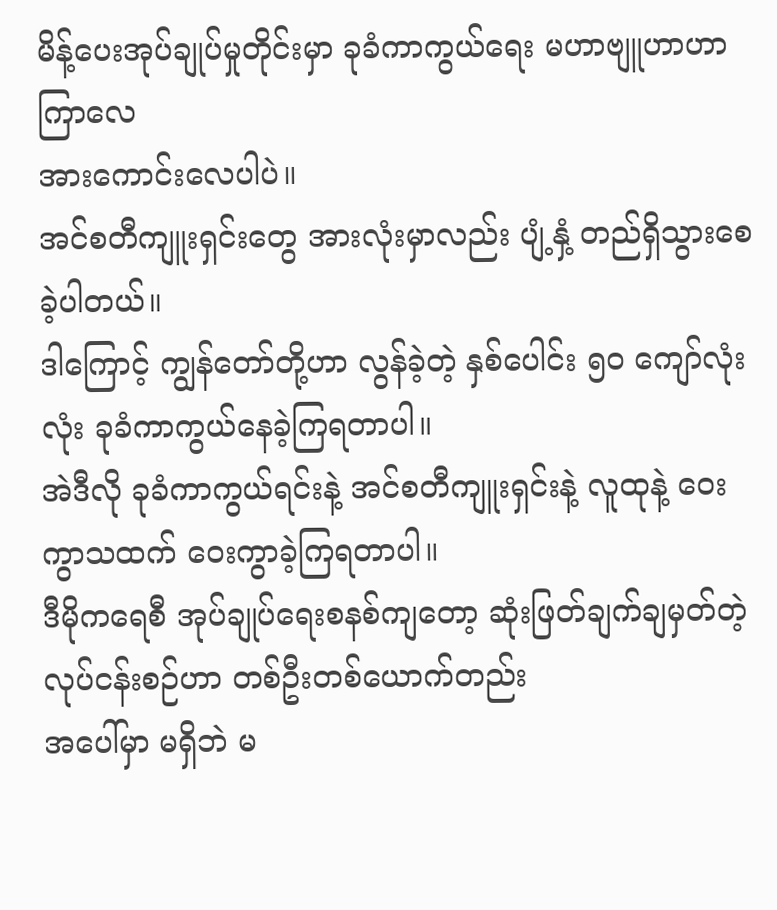မိန့်ပေးအုပ်ချုပ်မှုတိုင်းမှာ ခုခံကာကွယ်ရေး မဟာဗျူဟာဟာ ကြာလေ
အားကောင်းလေပါပဲ။
အင်စတီကျူးရှင်းတွေ အားလုံးမှာလည်း ပျံ့နှံ့ တည်ရှိသွားစေခဲ့ပါတယ်။
ဒါကြောင့် ကျွန်တော်တို့ဟာ လွန်ခဲ့တဲ့ နှစ်ပေါင်း ၅၀ ကျော်လုံးလုံး ခုခံကာကွယ်နေခဲ့ကြရတာပါ။
အဲဒီလို ခုခံကာကွယ်ရင်းနဲ့ အင်စတီကျူးရှင်းနဲ့ လူထုနဲ့ ဝေးကွာသထက် ဝေးကွာခဲ့ကြရတာပါ။
ဒီမိုကရေစီ အုပ်ချုပ်ရေးစနစ်ကျတော့ ဆုံးဖြတ်ချက်ချမှတ်တဲ့ လုပ်ငန်းစဉ်ဟာ တစ်ဦးတစ်ယောက်တည်း
အပေါ်မှာ မရှိဘဲ မ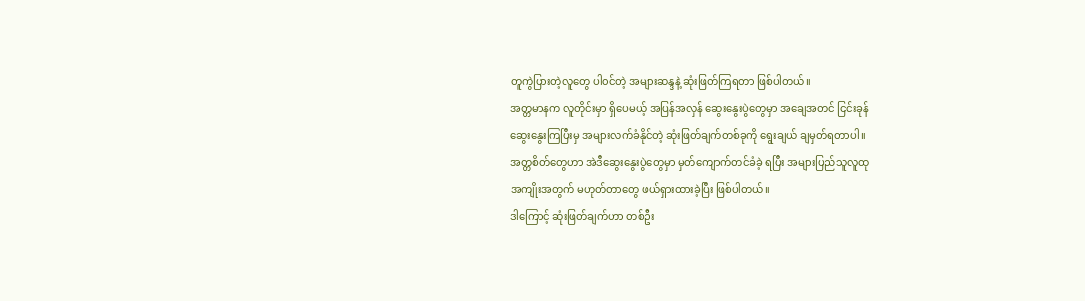တူကွဲပြားတဲ့လူတွေ ပါ၀င်တဲ့ အများဆန္ဒနဲ့ ဆုံးဖြတ်ကြရတာ ဖြစ်ပါတယ်။
အတ္တမာနက လူတိုင်းမှာ ရှိပေမယ့် အပြန်အလှန် ဆွေးနွေးပွဲတွေမှာ အချေအတင် ငြင်းခုန်
ဆွေးနွေးကြပြီးမှ အများလက်ခံနိုင်တဲ့ ဆုံးဖြတ်ချက်တစ်ခုကို ရွေးချယ် ချမှတ်ရတာပါ။
အတ္တစိတ်တွေဟာ အဲဒီဆွေးနွေးပွဲတွေမှာ မှတ်ကျောက်တင်ခံခဲ့ ရပြီး အများပြည်သူလူထု
အကျိုးအတွက် မဟုတ်တာတွေ ဖယ်ရှားထားခဲ့ပြီး ဖြစ်ပါတယ်။
ဒါကြောင့် ဆုံးဖြတ်ချက်ဟာ တစ်ဦး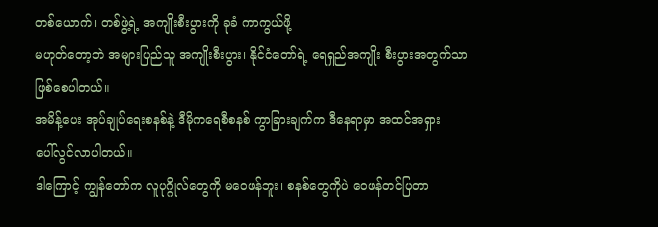တစ်ယောက်၊ တစ်ဖွဲ့ရဲ့ အကျိုးစီးပွားကို ခုခံ ကာကွယ်ဖို့
မဟုတ်တော့ဘဲ အများပြည်သူ အကျိုးစီးပွား၊ နိုင်ငံတော်ရဲ့ ရေရှည်အကျိုး စီးပွားအတွက်သာ
ဖြစ်စေပါတယ်။
အမိန့်ပေး အုပ်ချုပ်ရေးစနစ်နဲ့ ဒီမိုကရေစီစနစ် ကွာခြားချက်က ဒီနေရာမှာ အထင်အရှား
ပေါ်လွင်လာပါတယ်။
ဒါကြောင့် ကျွန်တော်က လူပုဂ္ဂိုလ်တွေကို မဝေဖန်ဘူး၊ စနစ်တွေကိုပဲ ဝေဖန်တင်ပြတာ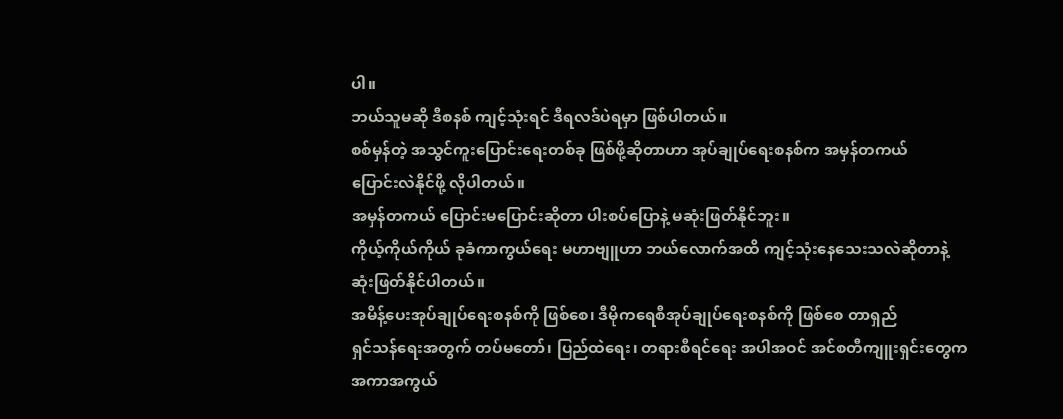ပါ။
ဘယ်သူမဆို ဒီစနစ် ကျင့်သုံးရင် ဒီရလဒ်ပဲရမှာ ဖြစ်ပါတယ်။
စစ်မှန်တဲ့ အသွင်ကူးပြောင်းရေးတစ်ခု ဖြစ်ဖို့ဆိုတာဟာ အုပ်ချုပ်ရေးစနစ်က အမှန်တကယ်
ပြောင်းလဲနိုင်ဖို့ လိုပါတယ်။
အမှန်တကယ် ပြောင်းမပြောင်းဆိုတာ ပါးစပ်ပြောနဲ့ မဆုံးဖြတ်နိုင်ဘူး။
ကိုယ့်ကိုယ်ကိုယ် ခုခံကာကွယ်ရေး မဟာဗျူဟာ ဘယ်လောက်အထိ ကျင့်သုံးနေသေးသလဲဆိုတာနဲ့
ဆုံးဖြတ်နိုင်ပါတယ်။
အမိန့်ပေးအုပ်ချုပ်ရေးစနစ်ကို ဖြစ်စေ၊ ဒီမိုကရေစီအုပ်ချုပ်ရေးစနစ်ကို ဖြစ်စေ တာရှည်
ရှင်သန်ရေးအတွက် တပ်မတော်၊ ပြည်ထဲရေး၊ တရားစီရင်ရေး အပါအဝင် အင်စတီကျူးရှင်းတွေက
အကာအကွယ်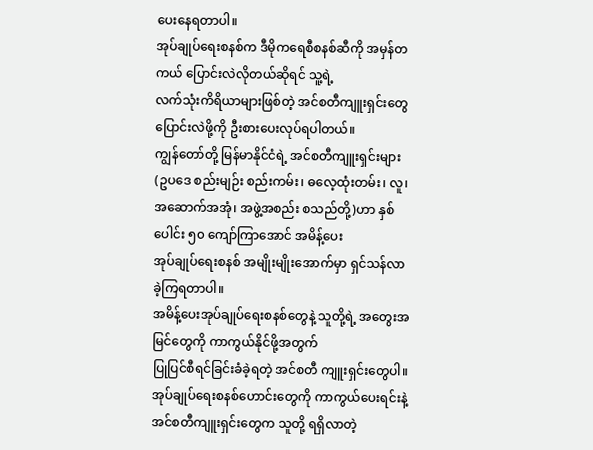ပေးနေရတာပါ။
အုပ်ချုပ်ရေးစနစ်က ဒီမိုကရေစီစနစ်ဆီကို အမှန်တကယ် ပြောင်းလဲလိုတယ်ဆိုရင် သူ့ရဲ့
လက်သုံးကိရိယာများဖြစ်တဲ့ အင်စတီကျူးရှင်းတွေ ပြောင်းလဲဖို့ကို ဦးစားပေးလုပ်ရပါတယ်။
ကျွန်တော်တို့ မြန်မာနိုင်ငံရဲ့ အင်စတီကျူးရှင်းများ (ဥပဒေ စည်းမျဉ်း စည်းကမ်း၊ ဓလေ့ထုံးတမ်း၊ လူ၊
အဆောက်အအုံ၊ အဖွဲ့အစည်း စသည်တို့)ဟာ နှစ်ပေါင်း ၅၀ ကျော်ကြာအောင် အမိန့်ပေး
အုပ်ချုပ်ရေးစနစ် အမျိုးမျိုးအောက်မှာ ရှင်သန်လာခဲ့ကြရတာပါ။
အမိန့်ပေးအုပ်ချုပ်ရေးစနစ်တွေနဲ့ သူတို့ရဲ့ အတွေးအမြင်တွေကို ကာကွယ်နိုင်ဖို့အတွက်
ပြုပြင်စီရင်ခြင်းခံခဲ့ရတဲ့ အင်စတီ ကျူးရှင်းတွေပါ။
အုပ်ချုပ်ရေးစနစ်ဟောင်းတွေကို ကာကွယ်ပေးရင်းနဲ့ အင်စတီကျူးရှင်းတွေက သူတို့ ရရှိလာတဲ့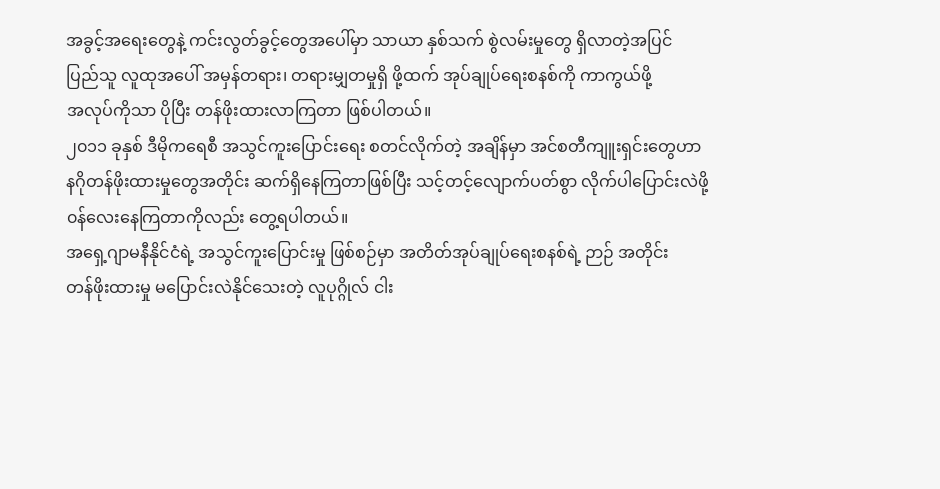အခွင့်အရေးတွေနဲ့ ကင်းလွတ်ခွင့်တွေအပေါ်မှာ သာယာ နှစ်သက် စွဲလမ်းမှုတွေ ရှိလာတဲ့အပြင်
ပြည်သူ လူထုအပေါ် အမှန်တရား၊ တရားမျှတမှုရှိ ဖို့ထက် အုပ်ချုပ်ရေးစနစ်ကို ကာကွယ်ဖို့
အလုပ်ကိုသာ ပိုပြီး တန်ဖိုးထားလာကြတာ ဖြစ်ပါတယ်။
၂၀၁၁ ခုနှစ် ဒီမိုကရေစီ အသွင်ကူးပြောင်းရေး စတင်လိုက်တဲ့ အချိန်မှာ အင်စတီကျူးရှင်းတွေဟာ
နဂိုတန်ဖိုးထားမှုတွေအတိုင်း ဆက်ရှိနေကြတာဖြစ်ပြီး သင့်တင့်လျောက်ပတ်စွာ လိုက်ပါပြောင်းလဲဖို့
၀န်လေးနေကြတာကိုလည်း တွေ့ရပါတယ်။
အရှေ့ဂျာမနီနိုင်ငံရဲ့ အသွင်ကူးပြောင်းမှု ဖြစ်စဉ်မှာ အတိတ်အုပ်ချုပ်ရေးစနစ်ရဲ့ ဉာဉ် အတိုင်း
တန်ဖိုးထားမှု မပြောင်းလဲနိုင်သေးတဲ့ လူပုဂ္ဂိုလ် ငါး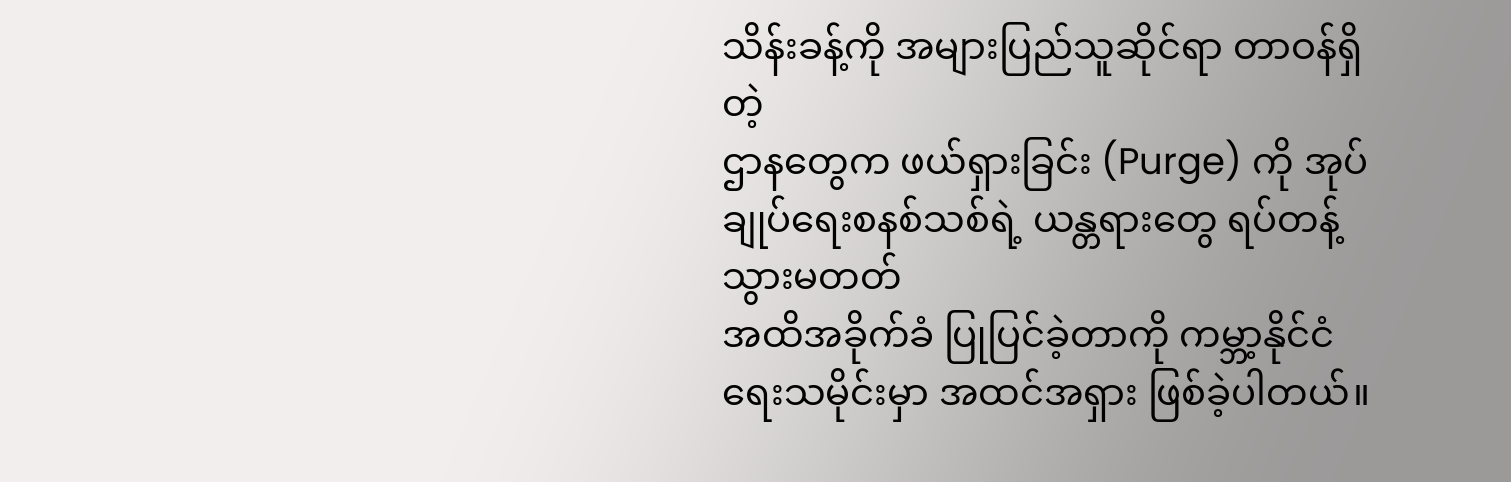သိန်းခန့်ကို အများပြည်သူဆိုင်ရာ တာဝန်ရှိတဲ့
ဌာနတွေက ဖယ်ရှားခြင်း (Purge) ကို အုပ်ချုပ်ရေးစနစ်သစ်ရဲ့ ယန္တရားတွေ ရပ်တန့်သွားမတတ်
အထိအခိုက်ခံ ပြုပြင်ခဲ့တာကို ကမ္ဘာ့နိုင်ငံရေးသမိုင်းမှာ အထင်အရှား ဖြစ်ခဲ့ပါတယ်။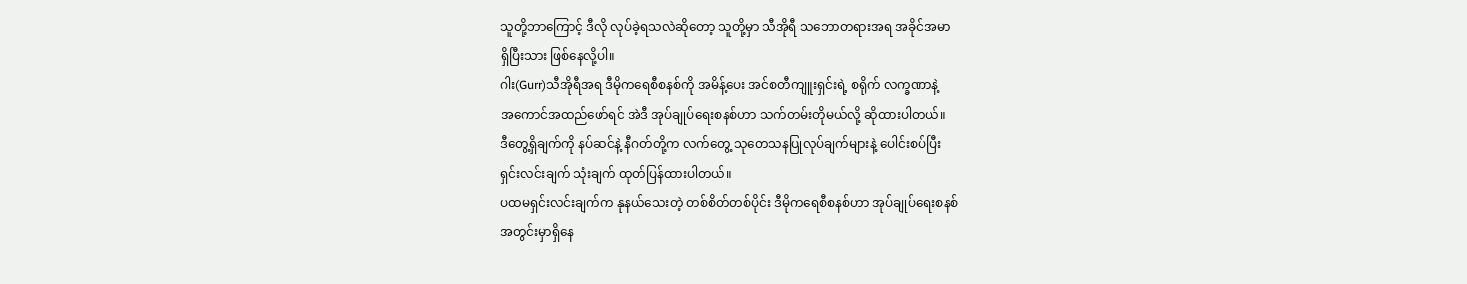သူတို့ဘာကြောင့် ဒီလို လုပ်ခဲ့ရသလဲဆိုတော့ သူတို့မှာ သီအိုရီ သဘောတရားအရ အခိုင်အမာ
ရှိပြီးသား ဖြစ်နေလို့ပါ။
ဂါး(Gurr)သီအိုရီအရ ဒီမိုကရေစီစနစ်ကို အမိန့်ပေး အင်စတီကျူးရှင်းရဲ့ စရိုက် လက္ခဏာနဲ့
အကောင်အထည်ဖော်ရင် အဲဒီ အုပ်ချုပ်ရေးစနစ်ဟာ သက်တမ်းတိုမယ်လို့ ဆိုထားပါတယ်။
ဒီတွေ့ရှိချက်ကို နပ်ဆင်နဲ့ နီဂတ်တို့က လက်တွေ့ သုတေသနပြုလုပ်ချက်များနဲ့ ပေါင်းစပ်ပြီး
ရှင်းလင်းချက် သုံးချက် ထုတ်ပြန်ထားပါတယ်။
ပထမရှင်းလင်းချက်က နုနယ်သေးတဲ့ တစ်စိတ်တစ်ပိုင်း ဒီမိုကရေစီစနစ်ဟာ အုပ်ချုပ်ရေးစနစ်
အတွင်းမှာရှိနေ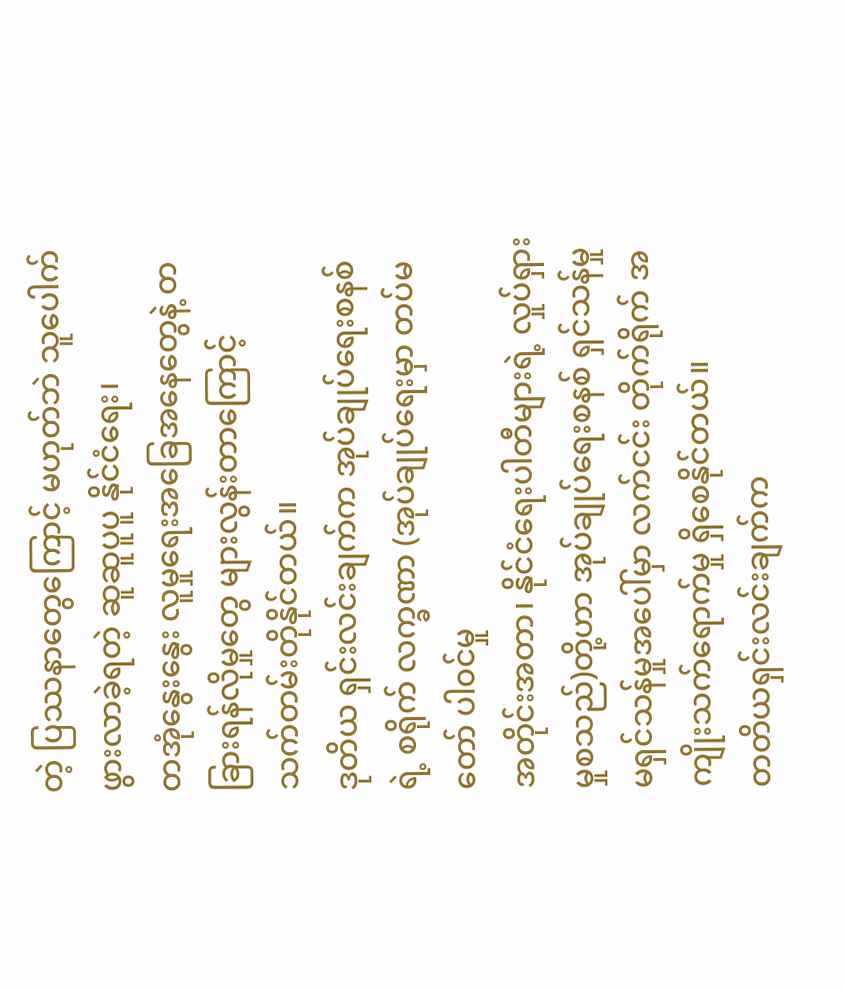တဲ့ ပြဿနာတွေကြောင့် မဟုတ်ဘဲ သူပေါက်ဖွားလာခဲ့ရတဲ့ ဆူဆူပူပူ နိုင်ငံရေး၊
တအုံနွေးနွေး လူမှုရေးအခြေအနေတွေနဲ့ တခြားရန်လိုမှုတွေ များလွန်းတာကြောင့်
သက်တမ်းတိုနိုင်တယ်။
ဒုတိယ ရှင်းလင်းချက်က အုပ်ချုပ်ရေးစနစ်ရဲ့ စရိုက် လက္ခဏာ (အုပ်ချုပ်ရေးမှာ တပ်မတော် ပါ၀င်မှု
အတိုင်းအတာ၊ နိုင်ငံရေးပါတီများရဲ့ လှုပ်ရှားမှုစသည်)တို့ဟာ အုပ်ချုပ်ရေးစနစ် ရှင်သန်မှု
မရှင်သန်မှုအပေါ်မှာ လက်ငင်း တိုက်ရိုက် အကျိုးသက်ရောက်မှု ရှိစေနိုင်တယ်။
တတိယရှင်းလင်းချက်က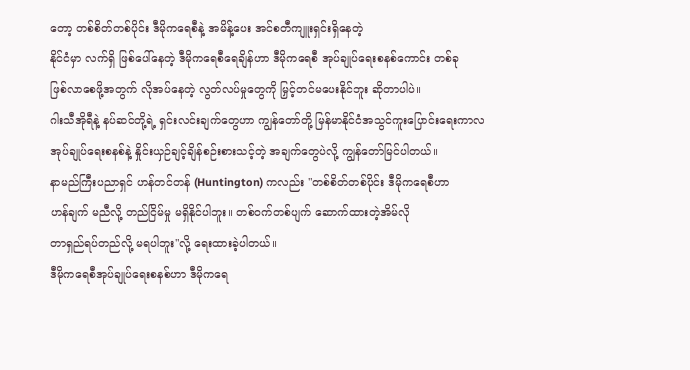တော့ တစ်စိတ်တစ်ပိုင်း ဒီမိုကရေစီနဲ့ အမိန့်ပေး အင်စတီကျူးရှင်းရှိနေတဲ့
နိုင်ငံမှာ လက်ရှိ ဖြစ်ပေါ်နေတဲ့ ဒီမိုကရေစီရေချိန်ဟာ ဒီမိုကရေစီ အုပ်ချုပ်ရေးစနစ်ကောင်း တစ်ခု
ဖြစ်လာစေဖို့အတွက် လိုအပ်နေတဲ့ လွတ်လပ်မှုတွေကို မြှင့်တင်မပေးနိုင်ဘူး ဆိုတာပါပဲ။
ဂါးသီအိုရီနဲ့ နပ်ဆင်တို့ရဲ့ ရှင်းလင်းချက်တွေဟာ ကျွန်တော်တို့ မြန်မာနိုင်ငံအသွင်ကူးပြောင်းရေးကာလ
အုပ်ချုပ်ရေးစနစ်နဲ့ နှိုင်းယှဉ်ချင့်ချိန်စဉ်းစားသင့်တဲ့ အချက်တွေပဲလို့ ကျွန်တော်မြင်ပါတယ်။
နာမည်ကြီးပညာရှင် ဟန်တင်တန် (Huntington) ကလည်း "တစ်စိတ်တစ်ပိုင်း ဒီမိုကရေစီဟာ
ဟန်ချက် မညီလို့ တည်ငြိမ်မှု မရှိနိုင်ပါဘူး။ တစ်ဝက်တစ်ပျက် ဆောက်ထားတဲ့အိမ်လို
တာရှည်ရပ်တည်လို့ မရပါဘူး"လို့ ရေးထားခဲ့ပါတယ်။
ဒီမိုကရေစီအုပ်ချုပ်ရေးစနစ်ဟာ ဒီမိုကရေ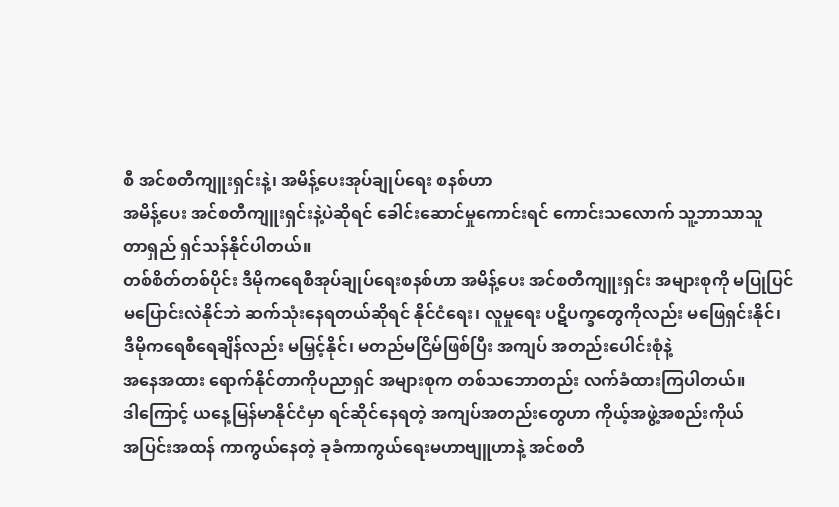စီ အင်စတီကျူးရှင်းနဲ့၊ အမိန့်ပေးအုပ်ချုပ်ရေး စနစ်ဟာ
အမိန့်ပေး အင်စတီကျူးရှင်းနဲ့ပဲဆိုရင် ခေါင်းဆောင်မှုကောင်းရင် ကောင်းသလောက် သူ့ဘာသာသူ
တာရှည် ရှင်သန်နိုင်ပါတယ်။
တစ်စိတ်တစ်ပိုင်း ဒီမိုကရေစီအုပ်ချုပ်ရေးစနစ်ဟာ အမိန့်ပေး အင်စတီကျူးရှင်း အများစုကို မပြုပြင်
မပြောင်းလဲနိုင်ဘဲ ဆက်သုံးနေရတယ်ဆိုရင် နိုင်ငံရေး၊ လူမှုရေး ပဋိပက္ခတွေကိုလည်း မဖြေရှင်းနိုင်၊
ဒီမိုကရေစီရေချိန်လည်း မမြှင့်နိုင်၊ မတည်မငြိမ်ဖြစ်ပြီး အကျပ် အတည်းပေါင်းစုံနဲ့
အနေအထား ရောက်နိုင်တာကိုပညာရှင် အများစုက တစ်သဘောတည်း လက်ခံထားကြပါတယ်။
ဒါကြောင့် ယနေ့မြန်မာနိုင်ငံမှာ ရင်ဆိုင်နေရတဲ့ အကျပ်အတည်းတွေဟာ ကိုယ့်အဖွဲ့အစည်းကိုယ်
အပြင်းအထန် ကာကွယ်နေတဲ့ ခုခံကာကွယ်ရေးမဟာဗျူဟာနဲ့ အင်စတီ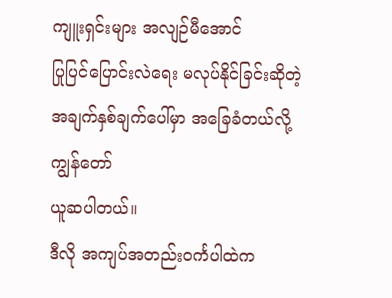ကျူးရှင်းများ အလျဉ်မီအောင်
ပြုပြင်ပြောင်းလဲရေး မလုပ်နိုင်ခြင်းဆိုတဲ့ အချက်နှစ်ချက်ပေါ်မှာ အခြေခံတယ်လို့ ကျွန်တော်
ယူဆပါတယ်။
ဒီလို အကျပ်အတည်းဝင်္ကပါထဲက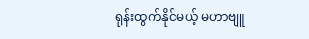ရုန်းထွက်နိုင်မယ့် မဟာဗျူ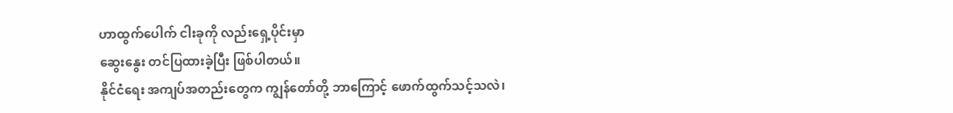ဟာထွက်ပေါက် ငါးခုကို လည်းရှေ့ပိုင်းမှာ
ဆွေးနွေး တင်ပြထားခဲ့ပြီး ဖြစ်ပါတယ်။
နိုင်ငံရေး အကျပ်အတည်းတွေက ကျွန်တော်တို့ ဘာကြောင့် ဖောက်ထွက်သင့်သလဲ၊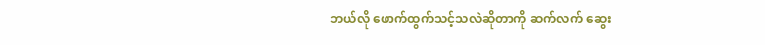ဘယ်လို ဖောက်ထွက်သင့်သလဲဆိုတာကို ဆက်လက် ဆွေး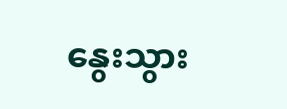နွေးသွား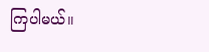ကြပါမယ်။